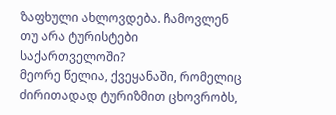ზაფხული ახლოვდება. ჩამოვლენ თუ არა ტურისტები საქართველოში?
მეორე წელია, ქვეყანაში, რომელიც ძირითადად ტურიზმით ცხოვრობს,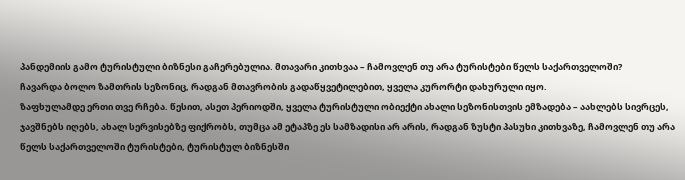პანდემიის გამო ტურისტული ბიზნესი გაჩერებულია. მთავარი კითხვაა – ჩამოვლენ თუ არა ტურისტები წელს საქართველოში?
ჩავარდა ბოლო ზამთრის სეზონიც, რადგან მთავრობის გადაწყვეტილებით, ყველა კურორტი დახურული იყო.
ზაფხულამდე ერთი თვე რჩება. წესით, ასეთ პერიოდში, ყველა ტურისტული ობიექტი ახალი სეზონისთვის ემზადება – აახლებს სივრცეს, ჯავშნებს იღებს, ახალ სერვისებზე ფიქრობს, თუმცა ამ ეტაპზე ეს სამზადისი არ არის, რადგან ზუსტი პასუხი კითხვაზე, ჩამოვლენ თუ არა წელს საქართველოში ტურისტები, ტურისტულ ბიზნესში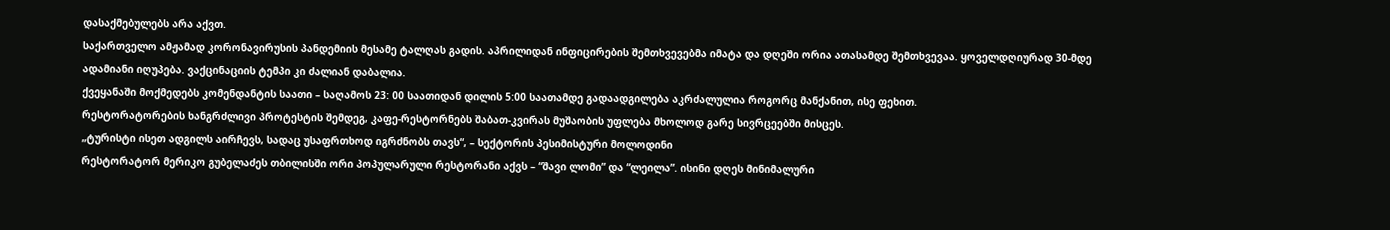დასაქმებულებს არა აქვთ.
საქართველო ამჟამად კორონავირუსის პანდემიის მესამე ტალღას გადის. აპრილიდან ინფიცირების შემთხვევებმა იმატა და დღეში ორია ათასამდე შემთხვევაა. ყოველდღიურად 30-მდე ადამიანი იღუპება. ვაქცინაციის ტემპი კი ძალიან დაბალია.
ქვეყანაში მოქმედებს კომენდანტის საათი – საღამოს 23: 00 საათიდან დილის 5:00 საათამდე გადაადგილება აკრძალულია როგორც მანქანით, ისე ფეხით.
რესტორატორების ხანგრძლივი პროტესტის შემდეგ, კაფე-რესტორნებს შაბათ-კვირას მუშაობის უფლება მხოლოდ გარე სივრცეებში მისცეს.
„ტურისტი ისეთ ადგილს აირჩევს, სადაც უსაფრთხოდ იგრძნობს თავს“, – სექტორის პესიმისტური მოლოდინი
რესტორატორ მერიკო გუბელაძეს თბილისში ორი პოპულარული რესტორანი აქვს – “შავი ლომი” და “ლეილა”. ისინი დღეს მინიმალური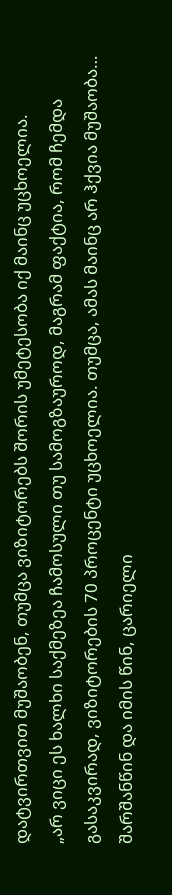დატვირთვით მუშაობენ, თუმცა ვიზიტორებს შორის უმეტესობა იქ მაინც უცხოელია.
„არ ვიცი ეს ხალხი საქმეზეა ჩამოსული თუ სამოგზაუროდ, მაგრამ ფაქტია, რომ ჩემდა გასაკვირად, ვიზიტორების 70 პროცენტი უცხოელია. თუმცა, ამას მაინც არ ჰქვია მუშაობა… შარშანწინ და იმის წინ, ცარიელი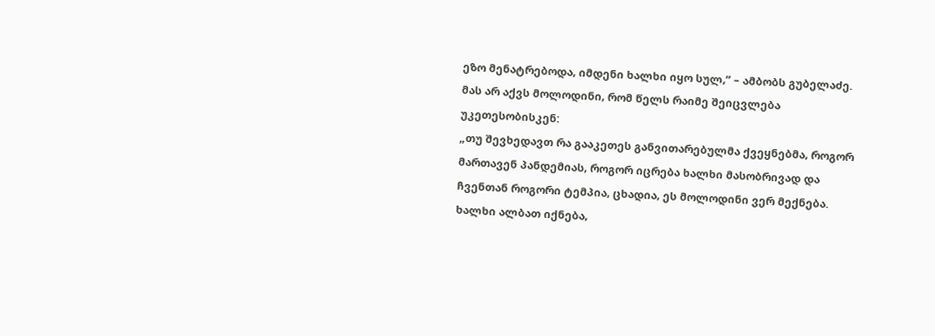ეზო მენატრებოდა, იმდენი ხალხი იყო სულ,” – ამბობს გუბელაძე.
მას არ აქვს მოლოდინი, რომ წელს რაიმე შეიცვლება უკეთესობისკენ:
„თუ შევხედავთ რა გააკეთეს განვითარებულმა ქვეყნებმა, როგორ მართავენ პანდემიას, როგორ იცრება ხალხი მასობრივად და ჩვენთან როგორი ტემპია, ცხადია, ეს მოლოდინი ვერ მექნება. ხალხი ალბათ იქნება,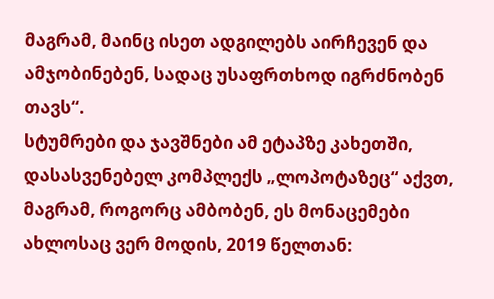მაგრამ, მაინც ისეთ ადგილებს აირჩევენ და ამჯობინებენ, სადაც უსაფრთხოდ იგრძნობენ თავს“.
სტუმრები და ჯავშნები ამ ეტაპზე კახეთში, დასასვენებელ კომპლექს „ლოპოტაზეც“ აქვთ, მაგრამ, როგორც ამბობენ, ეს მონაცემები ახლოსაც ვერ მოდის, 2019 წელთან: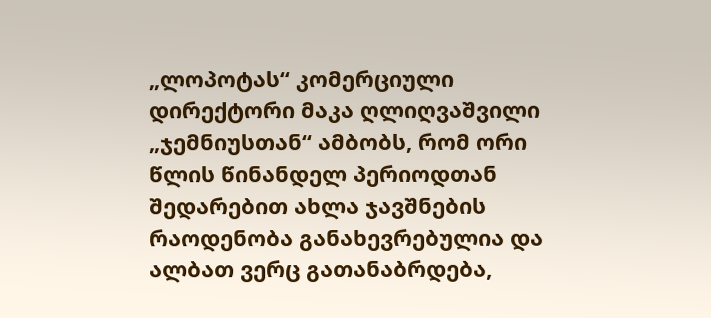„ლოპოტას“ კომერციული დირექტორი მაკა ღლიღვაშვილი „ჯემნიუსთან“ ამბობს, რომ ორი წლის წინანდელ პერიოდთან შედარებით ახლა ჯავშნების რაოდენობა განახევრებულია და ალბათ ვერც გათანაბრდება,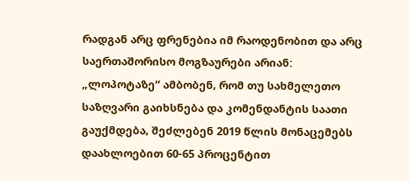რადგან არც ფრენებია იმ რაოდენობით და არც საერთაშორისო მოგზაურები არიან:
„ლოპოტაზე“ ამბობენ, რომ თუ სახმელეთო საზღვარი გაიხსნება და კომენდანტის საათი გაუქმდება, შეძლებენ 2019 წლის მონაცემებს დაახლოებით 60-65 პროცენტით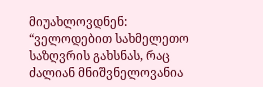მიუახლოვდნენ:
“ველოდებით სახმელეთო საზღვრის გახსნას, რაც ძალიან მნიშვნელოვანია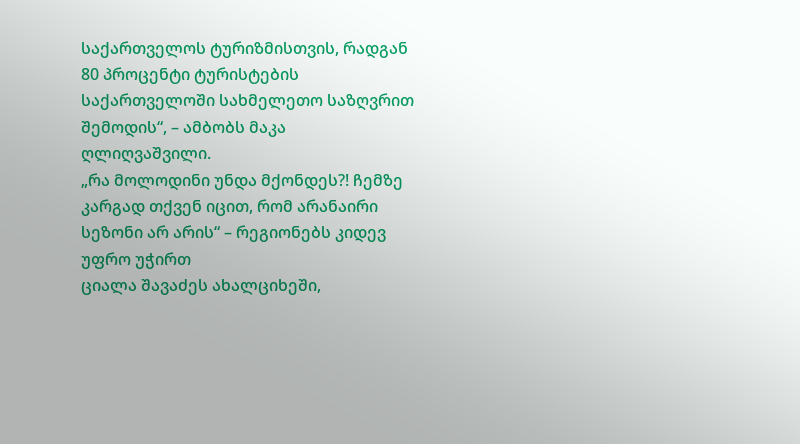საქართველოს ტურიზმისთვის, რადგან 80 პროცენტი ტურისტების საქართველოში სახმელეთო საზღვრით შემოდის“, – ამბობს მაკა ღლიღვაშვილი.
„რა მოლოდინი უნდა მქონდეს?! ჩემზე კარგად თქვენ იცით, რომ არანაირი სეზონი არ არის“ – რეგიონებს კიდევ უფრო უჭირთ
ციალა შავაძეს ახალციხეში,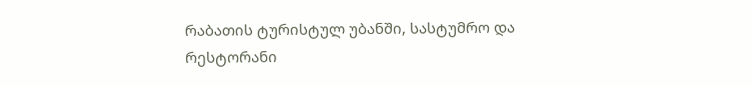რაბათის ტურისტულ უბანში, სასტუმრო და რესტორანი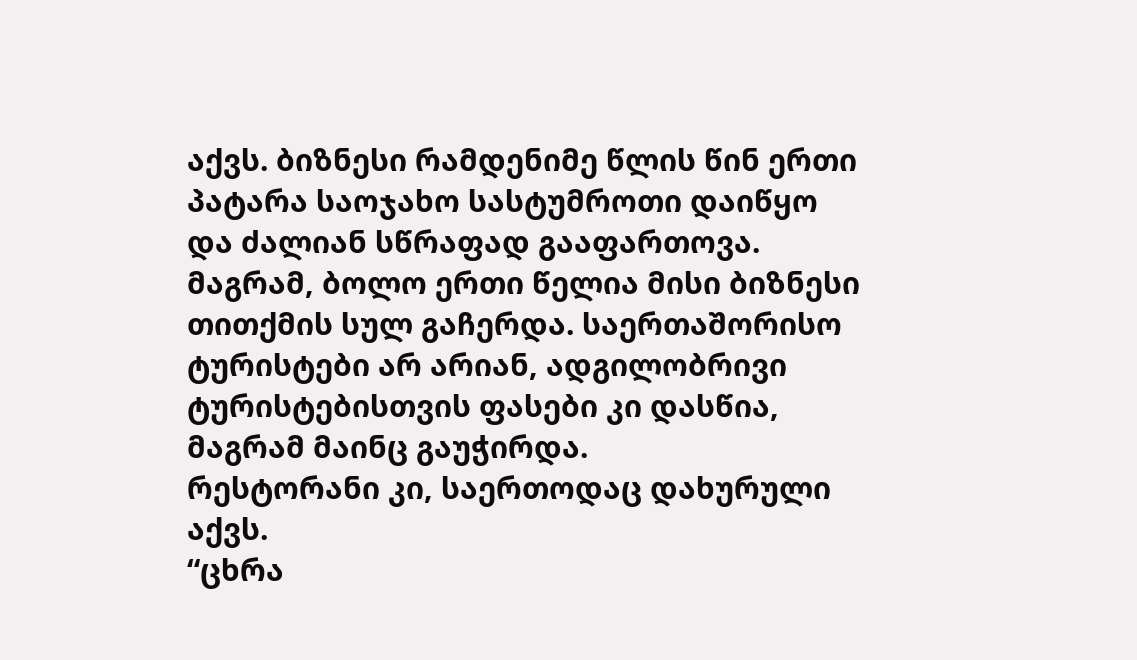აქვს. ბიზნესი რამდენიმე წლის წინ ერთი პატარა საოჯახო სასტუმროთი დაიწყო და ძალიან სწრაფად გააფართოვა. მაგრამ, ბოლო ერთი წელია მისი ბიზნესი თითქმის სულ გაჩერდა. საერთაშორისო ტურისტები არ არიან, ადგილობრივი ტურისტებისთვის ფასები კი დასწია, მაგრამ მაინც გაუჭირდა.
რესტორანი კი, საერთოდაც დახურული აქვს.
“ცხრა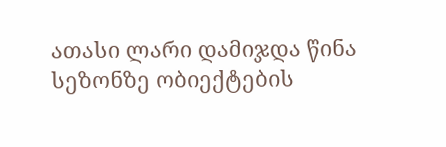ათასი ლარი დამიჯდა წინა სეზონზე ობიექტების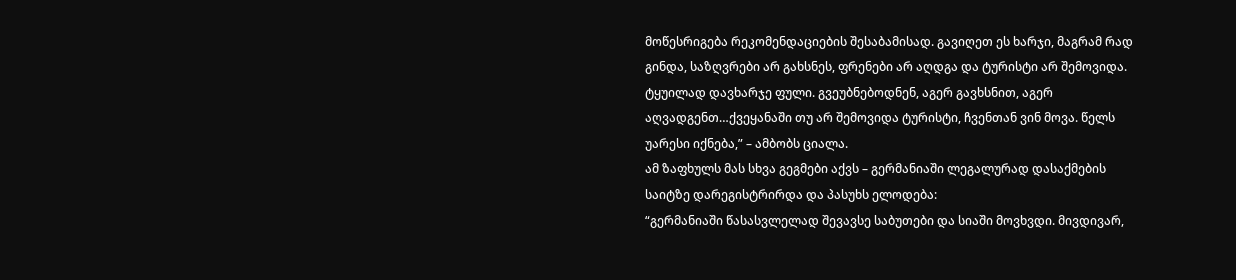მოწესრიგება რეკომენდაციების შესაბამისად. გავიღეთ ეს ხარჯი, მაგრამ რად გინდა, საზღვრები არ გახსნეს, ფრენები არ აღდგა და ტურისტი არ შემოვიდა. ტყუილად დავხარჯე ფული. გვეუბნებოდნენ, აგერ გავხსნით, აგერ აღვადგენთ…ქვეყანაში თუ არ შემოვიდა ტურისტი, ჩვენთან ვინ მოვა. წელს უარესი იქნება,” – ამბობს ციალა.
ამ ზაფხულს მას სხვა გეგმები აქვს – გერმანიაში ლეგალურად დასაქმების საიტზე დარეგისტრირდა და პასუხს ელოდება:
“გერმანიაში წასასვლელად შევავსე საბუთები და სიაში მოვხვდი. მივდივარ,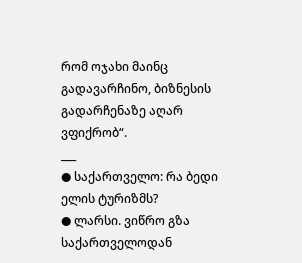რომ ოჯახი მაინც გადავარჩინო, ბიზნესის გადარჩენაზე აღარ ვფიქრობ“.
___
● საქართველო: რა ბედი ელის ტურიზმს?
● ლარსი. ვიწრო გზა საქართველოდან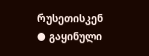რუსეთისკენ
● გაყინული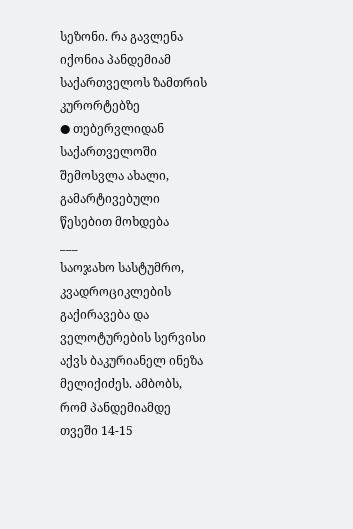სეზონი. რა გავლენა იქონია პანდემიამ საქართველოს ზამთრის კურორტებზე
● თებერვლიდან საქართველოში შემოსვლა ახალი, გამარტივებული წესებით მოხდება
___
საოჯახო სასტუმრო, კვადროციკლების გაქირავება და ველოტურების სერვისი აქვს ბაკურიანელ ინეზა მელიქიძეს. ამბობს, რომ პანდემიამდე თვეში 14-15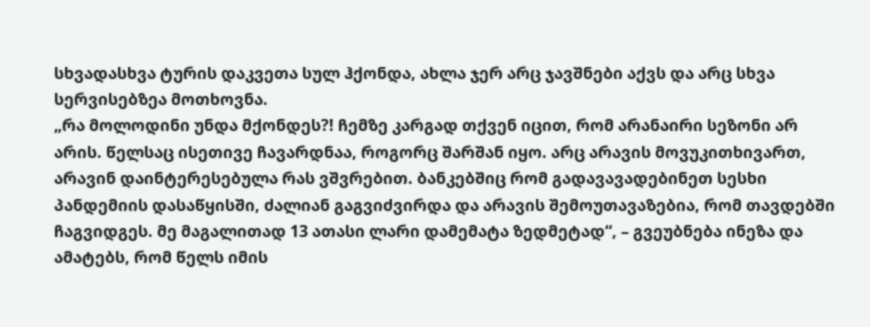სხვადასხვა ტურის დაკვეთა სულ ჰქონდა, ახლა ჯერ არც ჯავშნები აქვს და არც სხვა სერვისებზეა მოთხოვნა.
„რა მოლოდინი უნდა მქონდეს?! ჩემზე კარგად თქვენ იცით, რომ არანაირი სეზონი არ არის. წელსაც ისეთივე ჩავარდნაა, როგორც შარშან იყო. არც არავის მოვუკითხივართ, არავინ დაინტერესებულა რას ვშვრებით. ბანკებშიც რომ გადავავადებინეთ სესხი პანდემიის დასაწყისში, ძალიან გაგვიძვირდა და არავის შემოუთავაზებია, რომ თავდებში ჩაგვიდგეს. მე მაგალითად 13 ათასი ლარი დამემატა ზედმეტად“, – გვეუბნება ინეზა და ამატებს, რომ წელს იმის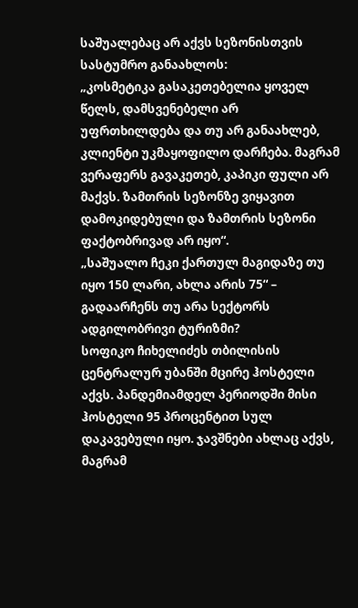საშუალებაც არ აქვს სეზონისთვის სასტუმრო განაახლოს:
„კოსმეტიკა გასაკეთებელია ყოველ წელს, დამსვენებელი არ უფრთხილდება და თუ არ განაახლებ, კლიენტი უკმაყოფილო დარჩება. მაგრამ ვერაფერს გავაკეთებ, კაპიკი ფული არ მაქვს. ზამთრის სეზონზე ვიყავით დამოკიდებული და ზამთრის სეზონი ფაქტობრივად არ იყო“.
„საშუალო ჩეკი ქართულ მაგიდაზე თუ იყო 150 ლარი, ახლა არის 75“ – გადაარჩენს თუ არა სექტორს ადგილობრივი ტურიზმი?
სოფიკო ჩიხელიძეს თბილისის ცენტრალურ უბანში მცირე ჰოსტელი აქვს. პანდემიამდელ პერიოდში მისი ჰოსტელი 95 პროცენტით სულ დაკავებული იყო. ჯავშნები ახლაც აქვს, მაგრამ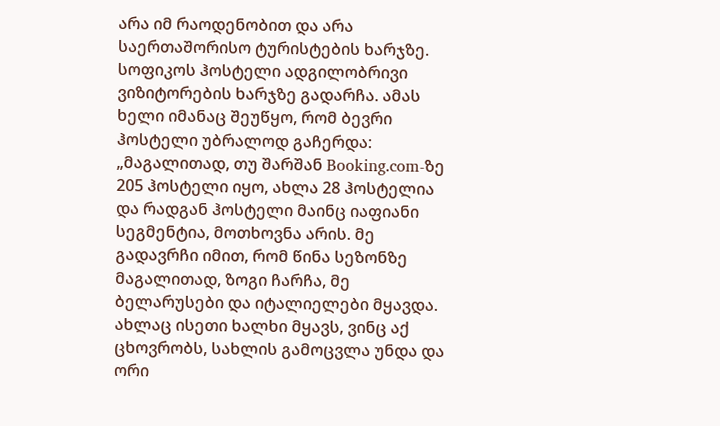არა იმ რაოდენობით და არა საერთაშორისო ტურისტების ხარჯზე.
სოფიკოს ჰოსტელი ადგილობრივი ვიზიტორების ხარჯზე გადარჩა. ამას ხელი იმანაც შეუწყო, რომ ბევრი ჰოსტელი უბრალოდ გაჩერდა:
„მაგალითად, თუ შარშან Booking.com-ზე 205 ჰოსტელი იყო, ახლა 28 ჰოსტელია და რადგან ჰოსტელი მაინც იაფიანი სეგმენტია, მოთხოვნა არის. მე გადავრჩი იმით, რომ წინა სეზონზე მაგალითად, ზოგი ჩარჩა, მე ბელარუსები და იტალიელები მყავდა. ახლაც ისეთი ხალხი მყავს, ვინც აქ ცხოვრობს, სახლის გამოცვლა უნდა და ორი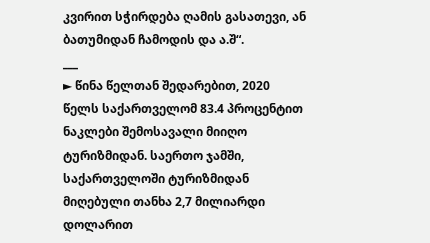კვირით სჭირდება ღამის გასათევი, ან ბათუმიდან ჩამოდის და ა.შ“.
___
► წინა წელთან შედარებით, 2020 წელს საქართველომ 83.4 პროცენტით ნაკლები შემოსავალი მიიღო ტურიზმიდან. საერთო ჯამში, საქართველოში ტურიზმიდან მიღებული თანხა 2,7 მილიარდი დოლარით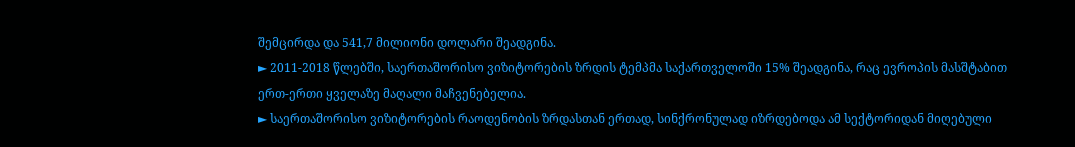შემცირდა და 541,7 მილიონი დოლარი შეადგინა.
► 2011-2018 წლებში, საერთაშორისო ვიზიტორების ზრდის ტემპმა საქართველოში 15% შეადგინა, რაც ევროპის მასშტაბით ერთ-ერთი ყველაზე მაღალი მაჩვენებელია.
► საერთაშორისო ვიზიტორების რაოდენობის ზრდასთან ერთად, სინქრონულად იზრდებოდა ამ სექტორიდან მიღებული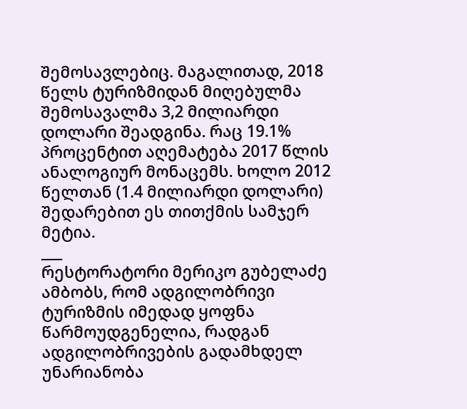შემოსავლებიც. მაგალითად, 2018 წელს ტურიზმიდან მიღებულმა შემოსავალმა 3,2 მილიარდი დოლარი შეადგინა. რაც 19.1% პროცენტით აღემატება 2017 წლის ანალოგიურ მონაცემს. ხოლო 2012 წელთან (1.4 მილიარდი დოლარი) შედარებით ეს თითქმის სამჯერ მეტია.
___
რესტორატორი მერიკო გუბელაძე ამბობს, რომ ადგილობრივი ტურიზმის იმედად ყოფნა წარმოუდგენელია, რადგან ადგილობრივების გადამხდელ უნარიანობა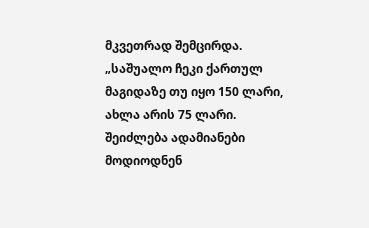მკვეთრად შემცირდა.
„საშუალო ჩეკი ქართულ მაგიდაზე თუ იყო 150 ლარი, ახლა არის 75 ლარი. შეიძლება ადამიანები მოდიოდნენ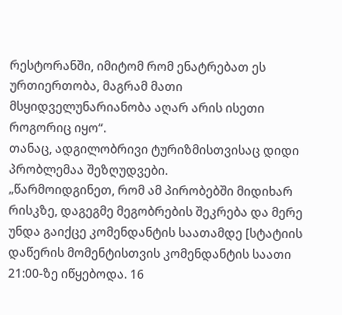რესტორანში, იმიტომ რომ ენატრებათ ეს ურთიერთობა, მაგრამ მათი მსყიდველუნარიანობა აღარ არის ისეთი როგორიც იყო“.
თანაც, ადგილობრივი ტურიზმისთვისაც დიდი პრობლემაა შეზღუდვები.
„წარმოიდგინეთ, რომ ამ პირობებში მიდიხარ რისკზე, დაგეგმე მეგობრების შეკრება და მერე უნდა გაიქცე კომენდანტის საათამდე [სტატიის დაწერის მომენტისთვის კომენდანტის საათი 21:00-ზე იწყებოდა. 16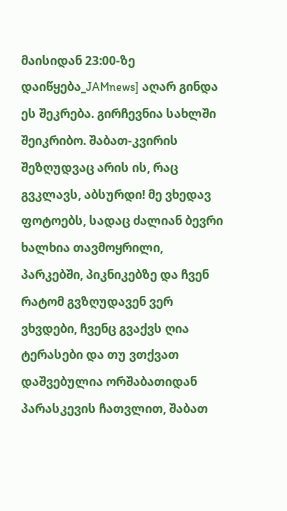მაისიდან 23:00-ზე დაიწყება_JAMnews] აღარ გინდა ეს შეკრება. გირჩევნია სახლში შეიკრიბო. შაბათ-კვირის შეზღუდვაც არის ის, რაც გვკლავს, აბსურდი! მე ვხედავ ფოტოებს, სადაც ძალიან ბევრი ხალხია თავმოყრილი, პარკებში, პიკნიკებზე და ჩვენ რატომ გვზღუდავენ ვერ ვხვდები, ჩვენც გვაქვს ღია ტერასები და თუ ვთქვათ დაშვებულია ორშაბათიდან პარასკევის ჩათვლით, შაბათ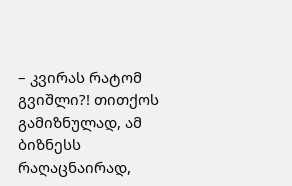– კვირას რატომ გვიშლი?! თითქოს გამიზნულად, ამ ბიზნესს რაღაცნაირად,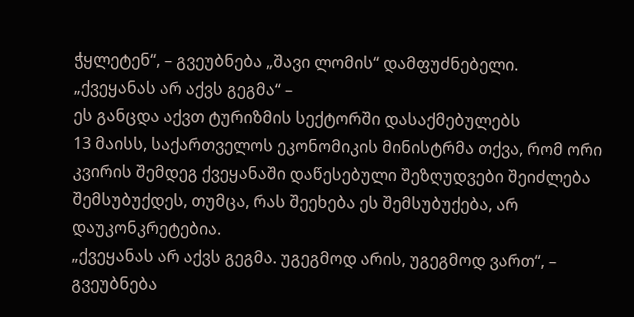ჭყლეტენ“, – გვეუბნება „შავი ლომის“ დამფუძნებელი.
„ქვეყანას არ აქვს გეგმა“ –
ეს განცდა აქვთ ტურიზმის სექტორში დასაქმებულებს
13 მაისს, საქართველოს ეკონომიკის მინისტრმა თქვა, რომ ორი კვირის შემდეგ ქვეყანაში დაწესებული შეზღუდვები შეიძლება შემსუბუქდეს, თუმცა, რას შეეხება ეს შემსუბუქება, არ დაუკონკრეტებია.
„ქვეყანას არ აქვს გეგმა. უგეგმოდ არის, უგეგმოდ ვართ“, – გვეუბნება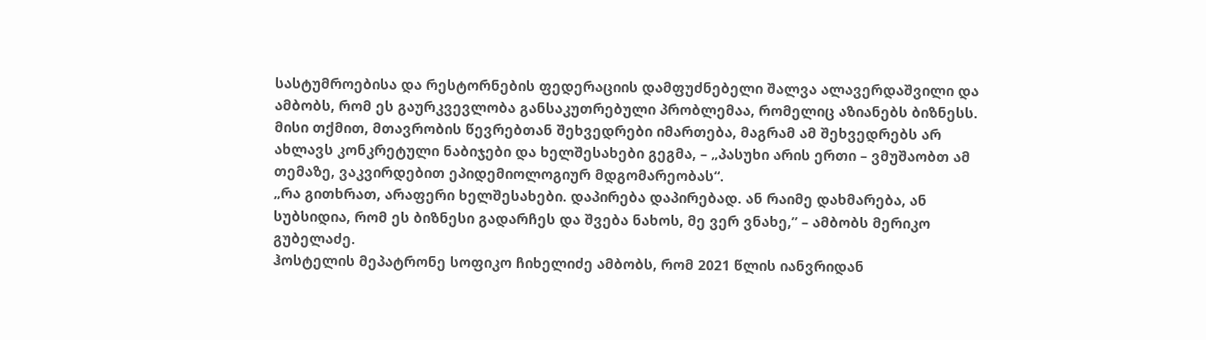სასტუმროებისა და რესტორნების ფედერაციის დამფუძნებელი შალვა ალავერდაშვილი და ამბობს, რომ ეს გაურკვევლობა განსაკუთრებული პრობლემაა, რომელიც აზიანებს ბიზნესს.
მისი თქმით, მთავრობის წევრებთან შეხვედრები იმართება, მაგრამ ამ შეხვედრებს არ ახლავს კონკრეტული ნაბიჯები და ხელშესახები გეგმა, – „პასუხი არის ერთი – ვმუშაობთ ამ თემაზე, ვაკვირდებით ეპიდემიოლოგიურ მდგომარეობას“.
„რა გითხრათ, არაფერი ხელშესახები. დაპირება დაპირებად. ან რაიმე დახმარება, ან სუბსიდია, რომ ეს ბიზნესი გადარჩეს და შვება ნახოს, მე ვერ ვნახე,” – ამბობს მერიკო გუბელაძე.
ჰოსტელის მეპატრონე სოფიკო ჩიხელიძე ამბობს, რომ 2021 წლის იანვრიდან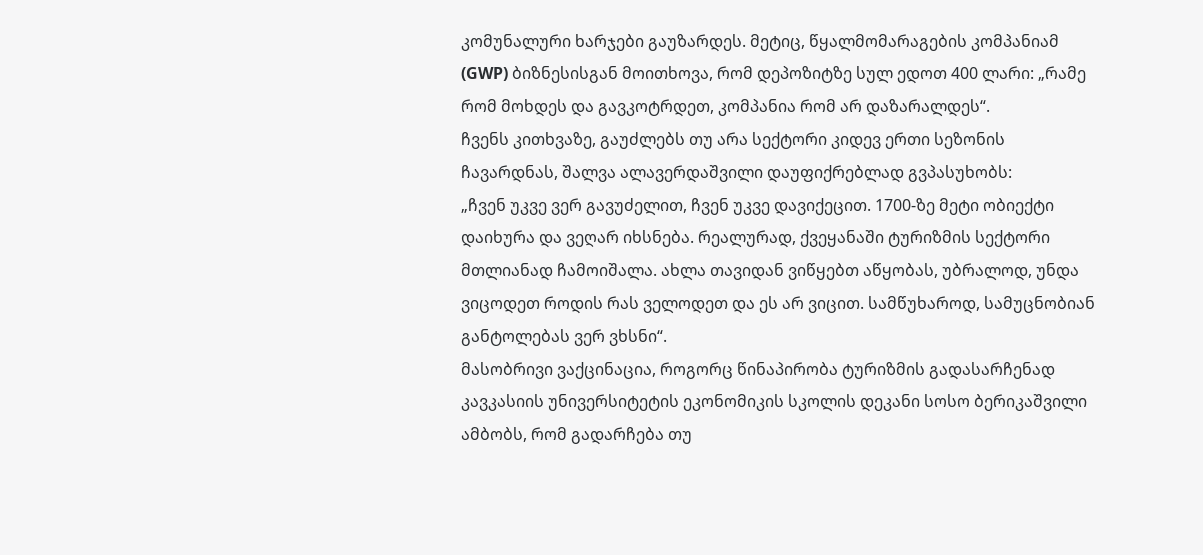კომუნალური ხარჯები გაუზარდეს. მეტიც, წყალმომარაგების კომპანიამ (GWP) ბიზნესისგან მოითხოვა, რომ დეპოზიტზე სულ ედოთ 400 ლარი: „რამე რომ მოხდეს და გავკოტრდეთ, კომპანია რომ არ დაზარალდეს“.
ჩვენს კითხვაზე, გაუძლებს თუ არა სექტორი კიდევ ერთი სეზონის ჩავარდნას, შალვა ალავერდაშვილი დაუფიქრებლად გვპასუხობს:
„ჩვენ უკვე ვერ გავუძელით, ჩვენ უკვე დავიქეცით. 1700-ზე მეტი ობიექტი დაიხურა და ვეღარ იხსნება. რეალურად, ქვეყანაში ტურიზმის სექტორი მთლიანად ჩამოიშალა. ახლა თავიდან ვიწყებთ აწყობას, უბრალოდ, უნდა ვიცოდეთ როდის რას ველოდეთ და ეს არ ვიცით. სამწუხაროდ, სამუცნობიან განტოლებას ვერ ვხსნი“.
მასობრივი ვაქცინაცია, როგორც წინაპირობა ტურიზმის გადასარჩენად
კავკასიის უნივერსიტეტის ეკონომიკის სკოლის დეკანი სოსო ბერიკაშვილი ამბობს, რომ გადარჩება თუ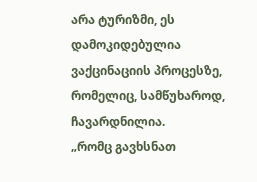არა ტურიზმი, ეს დამოკიდებულია ვაქცინაციის პროცესზე, რომელიც, სამწუხაროდ, ჩავარდნილია.
„რომც გავხსნათ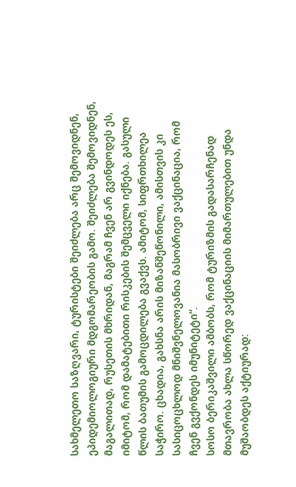სახმელეთო საზღვარი, ტურისტები შეიძლება არც შემოვიდნენ, ეპიდემიოლოგიური მდგომარეობის გამო. შეიძლება შემოვიდნენ, მაგალითად, რუსეთის მხრიდან, მაგრამ ჩვენ არ გვინდოდეს ეს, იმიტომ, რომ დამატებითი რისკების შემცველი იქნება. გასული წლის ბათუმის გამოცდილება გვაქვს. ამიტომ, სიფრთხილეა საჭირო. ცხადია, გახსნა არის მიზანშეწონილი, ამისთვის კი სასიცოცხლოდ მნიშვნელოვანია მასობრივი ვაქცინაცია, რომ ჩვენ გვქონდეს იმუნიტეტი“.
სოსო ბერიკაშვილი ამბობს, რომ ტურიზმის გადასარჩენად მთავრობა ახლა სწორედ ვაქცინაციის მიმართულებით უნდა მუშაობდეს აქტიურად: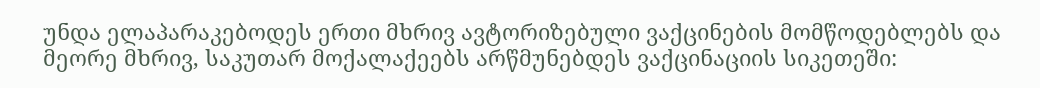უნდა ელაპარაკებოდეს ერთი მხრივ ავტორიზებული ვაქცინების მომწოდებლებს და მეორე მხრივ, საკუთარ მოქალაქეებს არწმუნებდეს ვაქცინაციის სიკეთეში: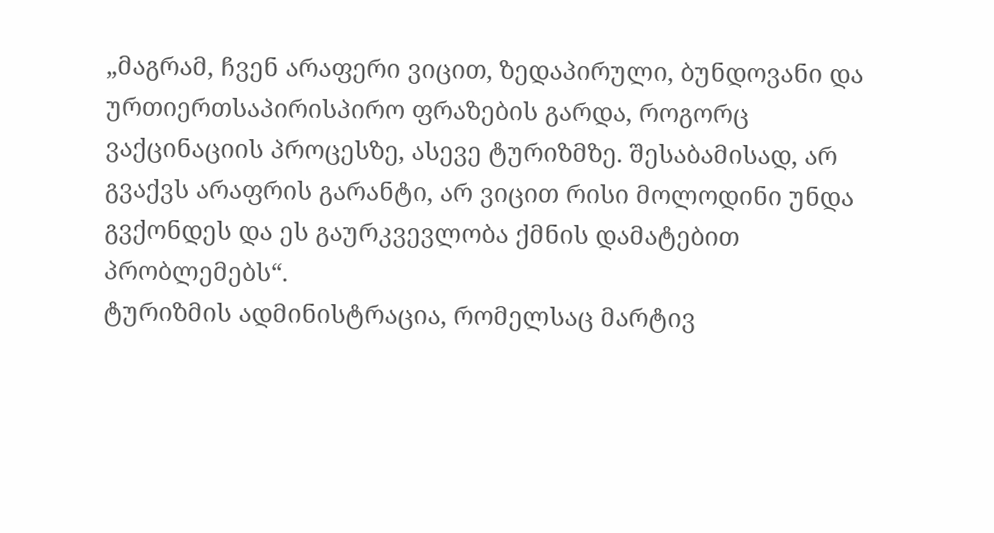„მაგრამ, ჩვენ არაფერი ვიცით, ზედაპირული, ბუნდოვანი და ურთიერთსაპირისპირო ფრაზების გარდა, როგორც ვაქცინაციის პროცესზე, ასევე ტურიზმზე. შესაბამისად, არ გვაქვს არაფრის გარანტი, არ ვიცით რისი მოლოდინი უნდა გვქონდეს და ეს გაურკვევლობა ქმნის დამატებით პრობლემებს“.
ტურიზმის ადმინისტრაცია, რომელსაც მარტივ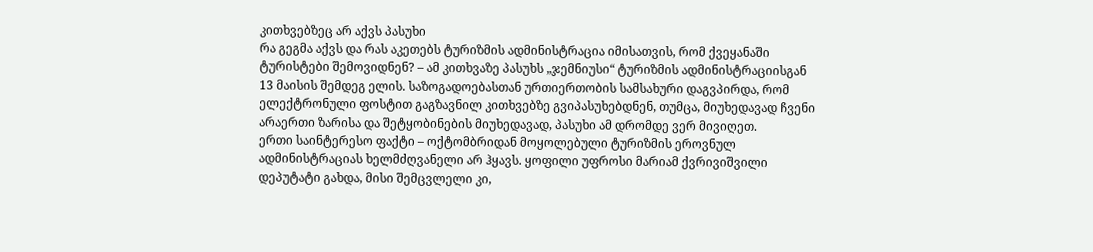კითხვებზეც არ აქვს პასუხი
რა გეგმა აქვს და რას აკეთებს ტურიზმის ადმინისტრაცია იმისათვის, რომ ქვეყანაში ტურისტები შემოვიდნენ? – ამ კითხვაზე პასუხს „ჯემნიუსი“ ტურიზმის ადმინისტრაციისგან 13 მაისის შემდეგ ელის. საზოგადოებასთან ურთიერთობის სამსახური დაგვპირდა, რომ ელექტრონული ფოსტით გაგზავნილ კითხვებზე გვიპასუხებდნენ, თუმცა, მიუხედავად ჩვენი არაერთი ზარისა და შეტყობინების მიუხედავად, პასუხი ამ დრომდე ვერ მივიღეთ.
ერთი საინტერესო ფაქტი – ოქტომბრიდან მოყოლებული ტურიზმის ეროვნულ ადმინისტრაციას ხელმძღვანელი არ ჰყავს. ყოფილი უფროსი მარიამ ქვრივიშვილი დეპუტატი გახდა, მისი შემცვლელი კი,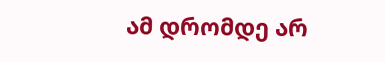ამ დრომდე არ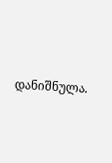დანიშნულა.